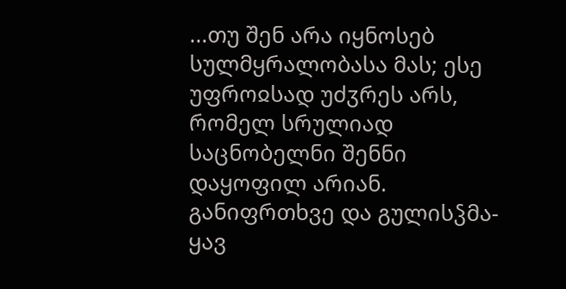...თუ შენ არა იყნოსებ სულმყრალობასა მას; ესე უფროჲსად უძჳრეს არს, რომელ სრულიად საცნობელნი შენნი დაყოფილ არიან. განიფრთხვე და გულისჴმა-ყავ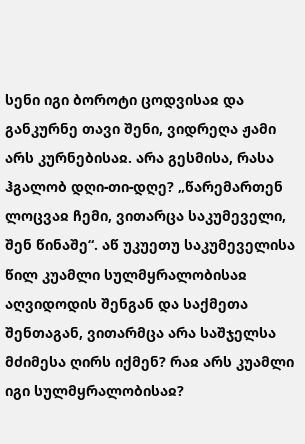სენი იგი ბოროტი ცოდვისაჲ და განკურნე თავი შენი, ვიდრეღა ჟამი არს კურნებისაჲ. არა გესმისა, რასა ჰგალობ დღი-თი-დღე? „წარემართენ ლოცვაჲ ჩემი, ვითარცა საკუმეველი, შენ წინაშე“. აწ უკუეთუ საკუმეველისა წილ კუამლი სულმყრალობისაჲ აღვიდოდის შენგან და საქმეთა შენთაგან, ვითარმცა არა საშჯელსა მძიმესა ღირს იქმენ? რაჲ არს კუამლი იგი სულმყრალობისაჲ?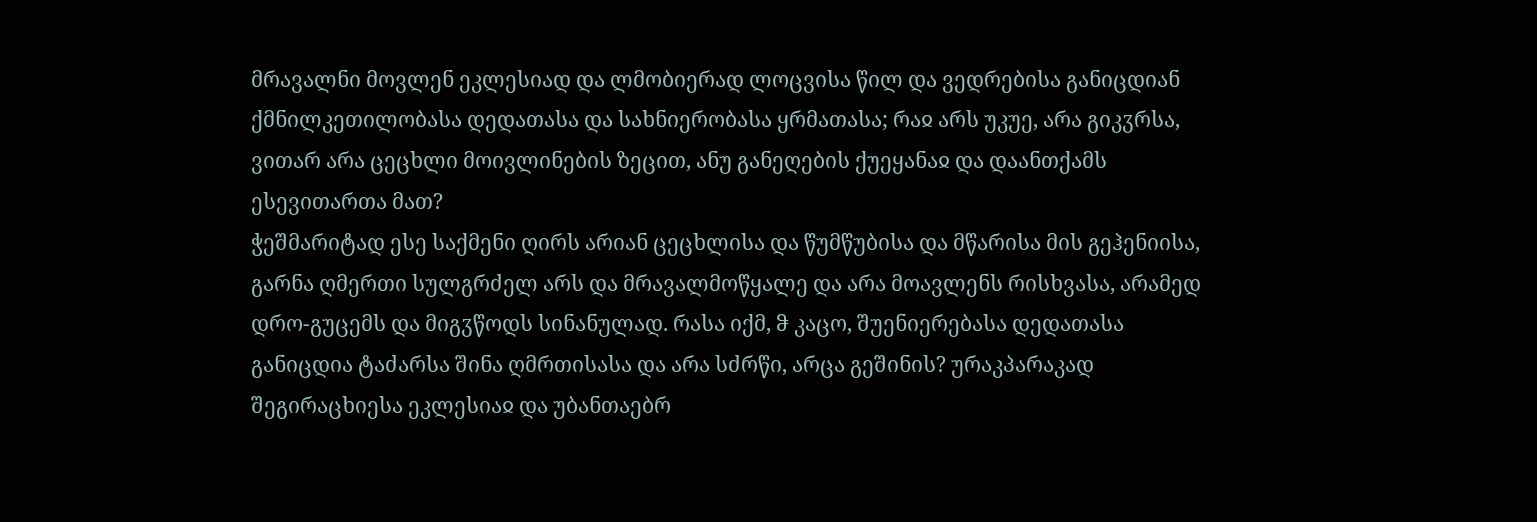მრავალნი მოვლენ ეკლესიად და ლმობიერად ლოცვისა წილ და ვედრებისა განიცდიან ქმნილკეთილობასა დედათასა და სახნიერობასა ყრმათასა; რაჲ არს უკუე, არა გიკჳრსა, ვითარ არა ცეცხლი მოივლინების ზეცით, ანუ განეღების ქუეყანაჲ და დაანთქამს ესევითართა მათ?
ჭეშმარიტად ესე საქმენი ღირს არიან ცეცხლისა და წუმწუბისა და მწარისა მის გეჰენიისა, გარნა ღმერთი სულგრძელ არს და მრავალმოწყალე და არა მოავლენს რისხვასა, არამედ დრო-გუცემს და მიგჳწოდს სინანულად. რასა იქმ, ჵ კაცო, შუენიერებასა დედათასა განიცდია ტაძარსა შინა ღმრთისასა და არა სძრწი, არცა გეშინის? ურაკპარაკად შეგირაცხიესა ეკლესიაჲ და უბანთაებრ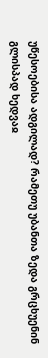უწესოებისა ადგილად? რამეთუ უბანთა ზედა გრცხუენინ გლისპად ხედვაჲ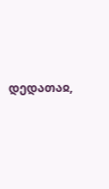დედათაჲ,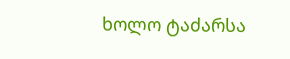ხოლო ტაძარსა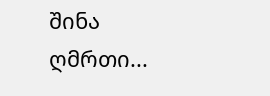შინა ღმრთი...